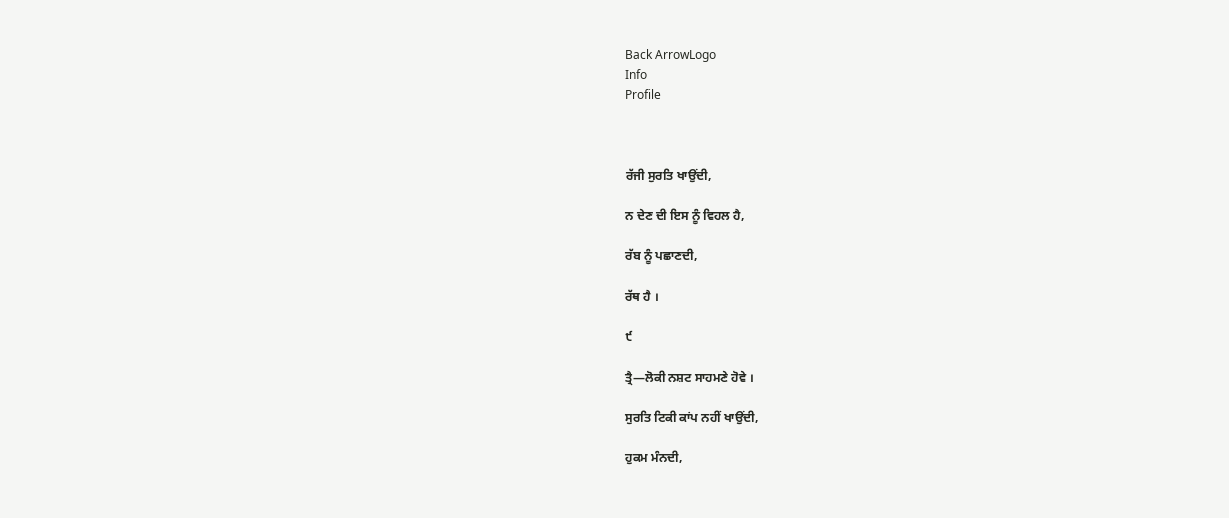Back ArrowLogo
Info
Profile



ਰੱਜੀ ਸੁਰਤਿ ਖਾਉਂਦੀ,

ਨ ਦੇਣ ਦੀ ਇਸ ਨੂੰ ਵਿਹਲ ਹੈ,

ਰੱਬ ਨੂੰ ਪਛਾਣਦੀ,

ਰੱਥ ਹੈ ।

੯

ਤ੍ਰੈ—ਲੋਕੀ ਨਸ਼ਟ ਸਾਹਮਣੇ ਹੋਵੇ ।

ਸੁਰਤਿ ਟਿਕੀ ਕਾਂਪ ਨਹੀਂ ਖਾਉਂਦੀ,

ਹੁਕਮ ਮੰਨਦੀ,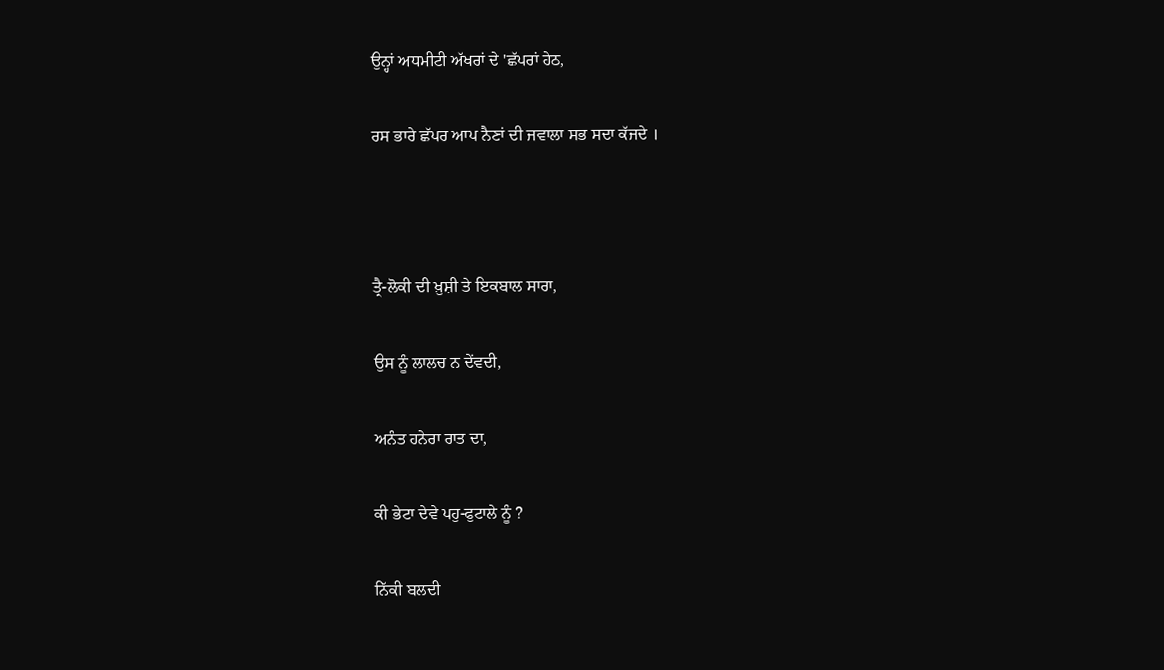ਉਨ੍ਹਾਂ ਅਧਮੀਟੀ ਅੱਖਰਾਂ ਦੇ 'ਛੱਪਰਾਂ ਹੇਠ,

ਰਸ ਭਾਰੇ ਛੱਪਰ ਆਪ ਨੈਣਾਂ ਦੀ ਜਵਾਲਾ ਸਭ ਸਦਾ ਕੱਜਦੇ ।



ਤ੍ਰੈ-ਲੋਕੀ ਦੀ ਖ਼ੁਸ਼ੀ ਤੇ ਇਕਬਾਲ ਸਾਰਾ,

ਉਸ ਨੂੰ ਲਾਲਚ ਨ ਦੇਂਵਦੀ,

ਅਨੰਤ ਹਨੇਰਾ ਰਾਤ ਦਾ,

ਕੀ ਭੇਟਾ ਦੇਵੇ ਪਹੁ-ਫੁਟਾਲੇ ਨੂੰ ?

ਨਿੱਕੀ ਬਲਦੀ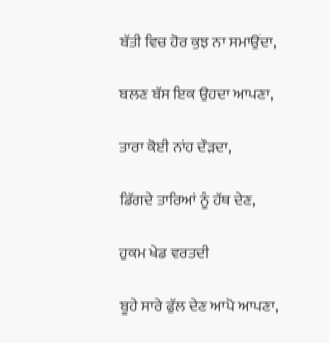ਬੱਤੀ ਵਿਚ ਹੋਰ ਕੁਝ ਨਾ ਸਮਾਉਂਦਾ,

ਬਲਣ ਬੱਸ ਇਕ ਉਹਦਾ ਆਪਣਾ,

ਤਾਰਾ ਕੋਈ ਨਾਂਹ ਦੌੜਦਾ,

ਡਿੱਗਦੇ ਤਾਰਿਆਂ ਨੂੰ ਹੱਥ ਦੇਣ,

ਹੁਕਮ ਖੇਡ ਵਰਤਦੀ

ਬੂਹੇ ਸਾਰੇ ਫੁੱਲ ਦੇਣ ਆਪੋ ਆਪਣਾ,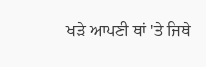ਖੜੇ ਆਪਣੀ ਥਾਂ 'ਤੇ ਜਿਥੇ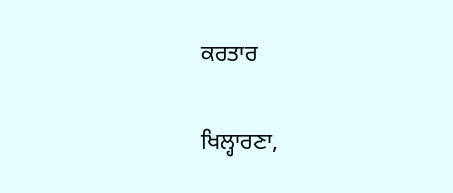ਕਰਤਾਰ

ਖਿਲ੍ਹਾਰਣਾ,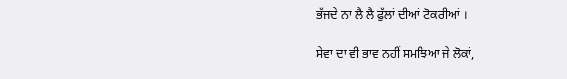ਭੱਜਦੇ ਨਾ ਲੈ ਲੈ ਫੁੱਲਾਂ ਦੀਆਂ ਟੋਕਰੀਆਂ ।

ਸੇਵਾ ਦਾ ਵੀ ਭਾਵ ਨਹੀਂ ਸਮਝਿਆ ਜੇ ਲੋਕਾਂ,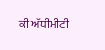ਕੀ ਅੱਧੀਮੀਟੀ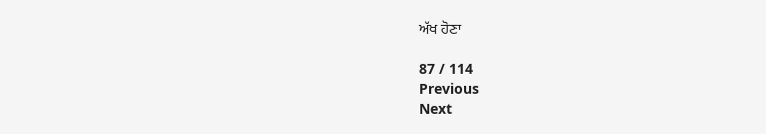ਅੱਖ ਹੋਣਾ

87 / 114
Previous
Next